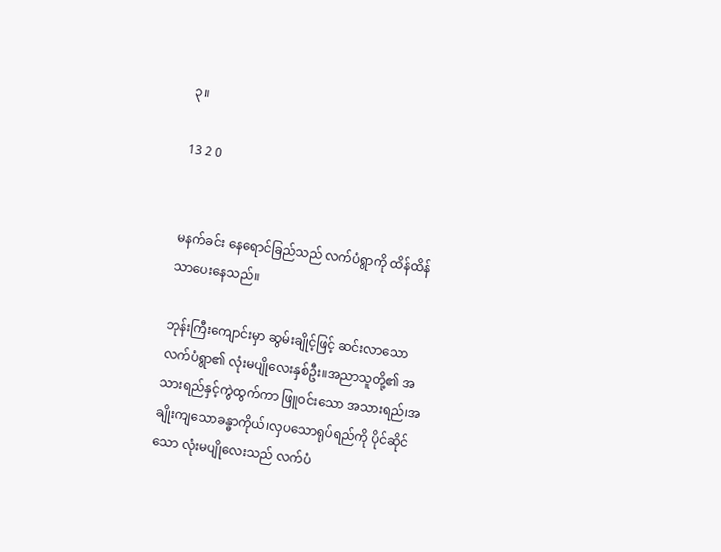၃။

13 2 0


မနက်ခင်း နေရောင်ခြည်သည် လက်ပံရွာကို ထိန်ထိန်သာပေးနေသည်။

ဘုန်းကြီးကျောင်းမှာ ဆွမ်းချိုင့်ဖြင့် ဆင်းလာသော လက်ပံရွာ၏ လုံးမပျိုလေးနှစ်ဦး။အညာသူတို့၏ အသားရည်နှင့်ကွဲထွက်ကာ ဖြူဝင်းသော အသားရည်၊အချိုးကျသောခန္ဓာကိုယ်၊လှပသောရုပ်ရည်ကို ပိုင်ဆိုင်သော လုံးမပျိုလေးသည် လက်ပံ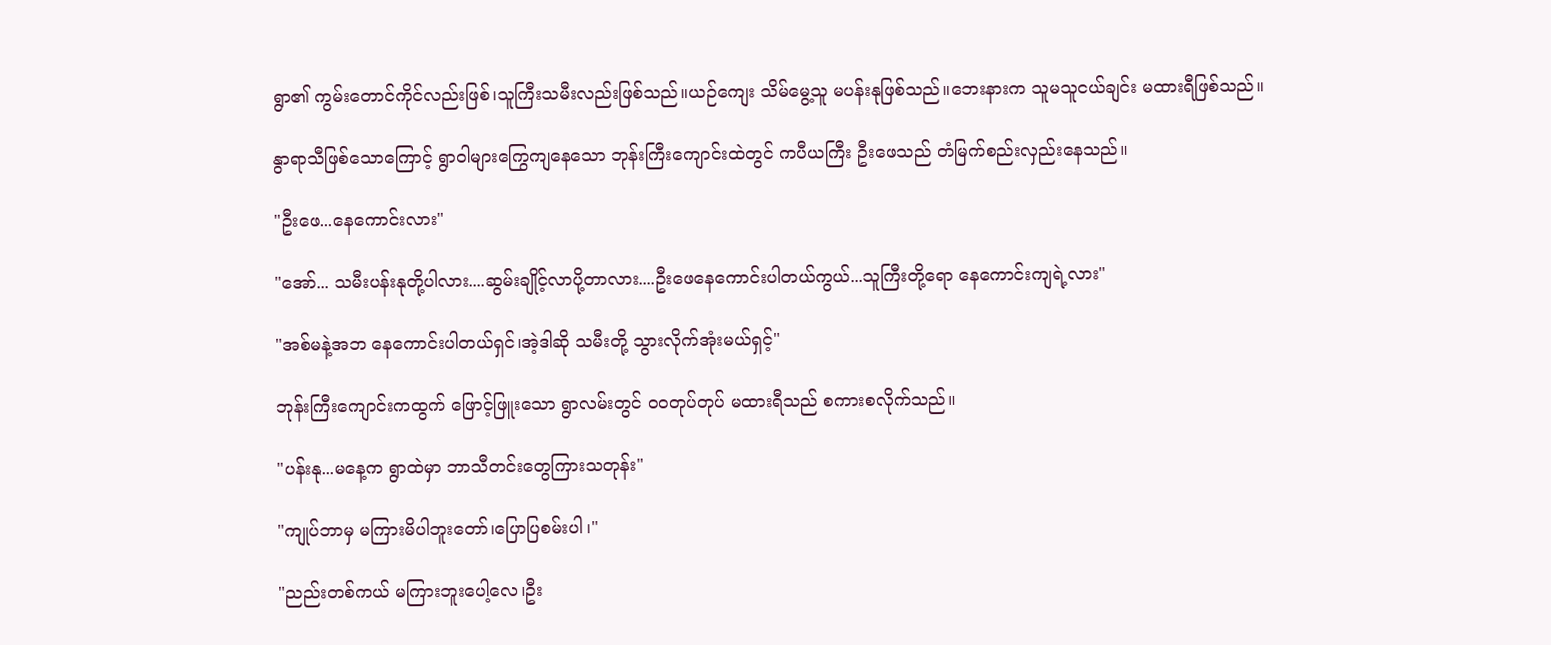ရွာ၏ ကွမ်းတောင်ကိုင်လည်းဖြစ်၊သူကြီးသမီးလည်းဖြစ်သည်။ယဉ်ကျေး သိမ်မွေ့သူ မပန်းနုဖြစ်သည်။ဘေးနားက သူမသူငယ်ချင်း မထားရီဖြစ်သည်။

နွာရာသီဖြစ်သောကြောင့် ရွာဝါများကြွေကျနေသော ဘုန်းကြီးကျောင်းထဲတွင် ကပီယကြီး ဦးဖေသည် တံမြက်စည်းလှည်းနေသည်။

"ဦးဖေ...နေကောင်းလား"

"အော်... သမီးပန်းနုတို့ပါလား....ဆွမ်းချိုင့်လာပို့တာလား....ဦးဖေနေကောင်းပါတယ်ကွယ်...သူကြီးတို့ရော နေကောင်းကျရဲ့လား"

"အစ်မနဲ့အဘ နေကောင်းပါတယ်ရှင်၊အဲ့ဒါဆို သမီးတို့ သွားလိုက်အုံးမယ်ရှင့်"

ဘုန်းကြီးကျောင်းကထွက် ဖြောင့်ဖြူးသော ရွာလမ်းတွင် ဝဝတုပ်တုပ် မထားရီသည် စကားစလိုက်သည်။

"ပန်းနု...မနေ့က ရွာထဲမှာ ဘာသီတင်းတွေကြားသတုန်း"

"ကျုပ်ဘာမှ မကြားမိပါဘူးတော်၊ပြောပြစမ်းပါ၊"

"ညည်းတစ်ကယ် မကြားဘူးပေါ့လေ၊ဦး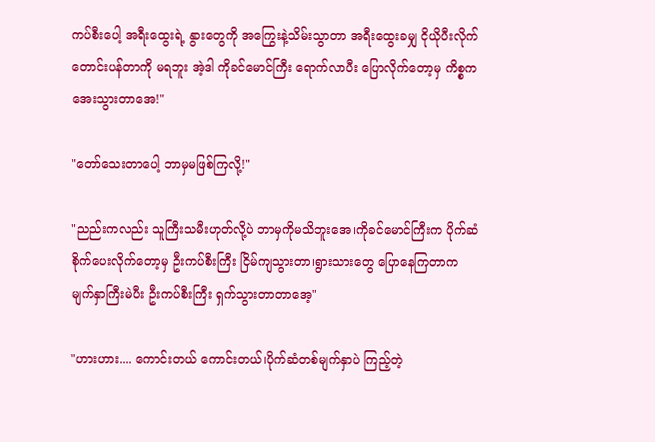ကပ်စီးပေါ့ အရီးထွေးရဲ့ နွားတွေကို အကြွေးနဲ့သိမ်းသွာတာ အရီးထွေးခမျှ ငိုယိုပီးလိုက်တောင်းပန်တာကို မရဘူး အဲ့ဒါ ကိုခင်မောင်ကြီး ရောက်လာပီး ပြောလိုက်တော့မှ ကိစ္စကအေးသွားတာအေ!"

"တော်သေးတာပေါ့ ဘာမှမဖြစ်ကြလို့!"

"ညည်းကလည်း သူကြီးသမီးဟုတ်လို့ပဲ ဘာမှကိုမသိဘူးအေ၊ကိုခင်မောင်ကြီးက ပိုက်ဆံ စိုက်ပေးလိုက်တော့မှ ဦးကပ်စီးကြီး ငြိမ်ကျသွားတာ၊ရွားသားတွေ ပြောနေကြတာက မျက်နှာကြီးမဲပီး ဦးကပ်စီးကြီး ရှက်သွားတာတာအေ့"

"ဟားဟား.... ကောင်းတယ် ကောင်းတယ်၊ပိုက်ဆံတစ်မျက်နှာပဲ ကြည့်တဲ့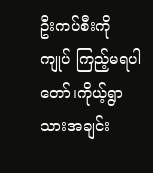ဦးကပ်စီးကို ကျုပ် ကြည့်မရပါတော်၊ကိုယ့်ရွာသားအချင်း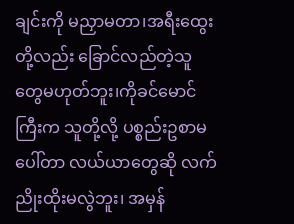ချင်းကို မညှာမတာ၊အရီးထွေးတို့လည်း ခြောင်လည်တဲ့သူတွေမဟုတ်ဘူး၊ကိုခင်မောင်ကြီးက သူတို့လို့ ပစ္စည်းဥစာမပေါ်တာ လယ်ယာတွေဆို လက်ညိုးထိုးမလွဲဘူး၊ အမှန်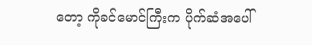တော့ ကိုခင်မောင်ကြီးက ပိုက်ဆံအပေါ်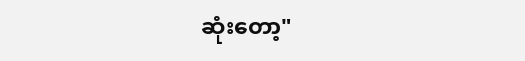ဆုံးတော့"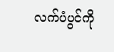လက်ပံပွင်ကို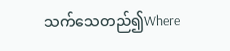သက်သေတည်၍Where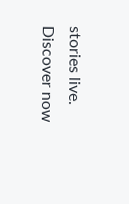stories live. Discover now